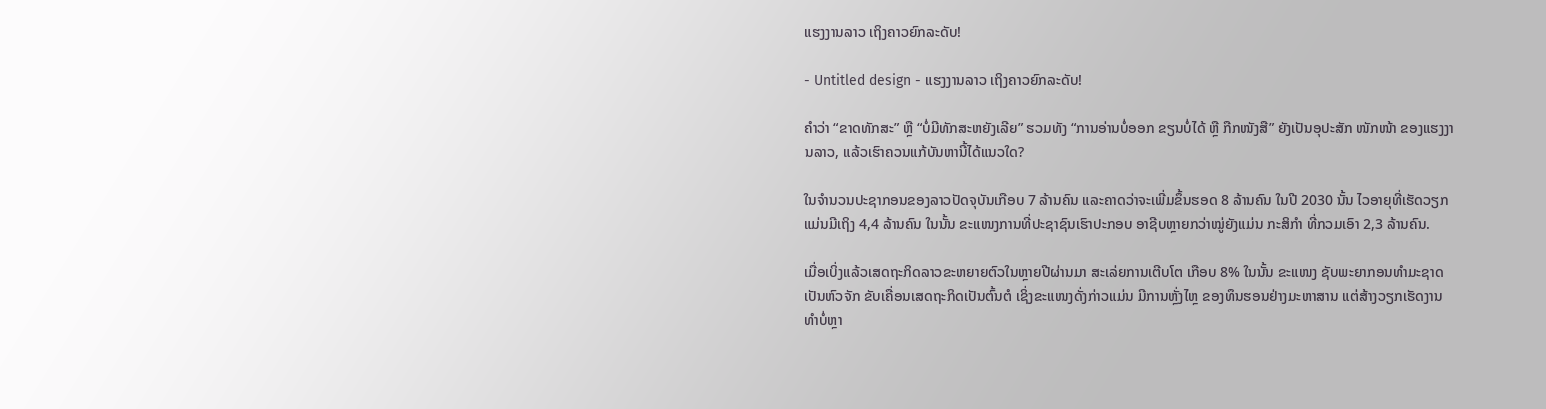ແຮງງານລາວ ເຖິງຄາວຍົກລະດັບ!

- Untitled design - ແຮງງານລາວ ເຖິງຄາວຍົກລະດັບ!

ຄຳວ່າ “ຂາດທັກສະ” ຫຼື “ບໍ່ມີທັກສະຫຍັງເລີຍ” ຮວມທັງ “ການອ່ານບໍ່ອອກ ຂຽນບໍ່ໄດ້ ຫຼື ກືກໜັງສື” ຍັງເປັນອຸປະສັກ ໜັກໜ້າ ຂອງແຮງງານລາວ, ແລ້ວເຮົາຄວນແກ້ບັນຫານີ້ໄດ້ແນວໃດ?

ໃນຈຳນວນປະຊາກອນຂອງລາວປັດຈຸບັນເກືອບ 7 ລ້ານຄົນ ແລະຄາດວ່າຈະເພີ່ມຂຶ້ນຮອດ 8 ລ້ານຄົນ ໃນປີ 2030 ນັ້ນ ໄວອາຍຸທີ່ເຮັດວຽກແມ່ນມີເຖິງ 4,4 ລ້ານຄົນ ໃນນັ້ນ ຂະແໜງການທີ່ປະຊາຊົນເຮົາປະກອບ ອາຊີບຫຼາຍກວ່າໝູ່ຍັງແມ່ນ ກະສິກຳ ທີ່ກວມເອົາ 2,3 ລ້ານຄົນ.

ເມື່ອເບິ່ງແລ້ວເສດຖະກິດລາວຂະຫຍາຍຕົວໃນຫຼາຍປີຜ່ານມາ ສະເລ່ຍການເຕີບໂຕ ເກືອບ 8% ໃນນັ້ນ ຂະແໜງ ຊັບພະຍາກອນທຳມະຊາດ ເປັນຫົວຈັກ ຂັບເຄື່ອນເສດຖະກິດເປັນຕົ້ນຕໍ ເຊິ່ງຂະແໜງດັ່ງກ່າວແມ່ນ ມີການຫຼັ່ງໄຫຼ ຂອງທຶນຮອນຢ່າງມະຫາສານ ແຕ່ສ້າງວຽກເຮັດງານທຳບໍ່ຫຼາ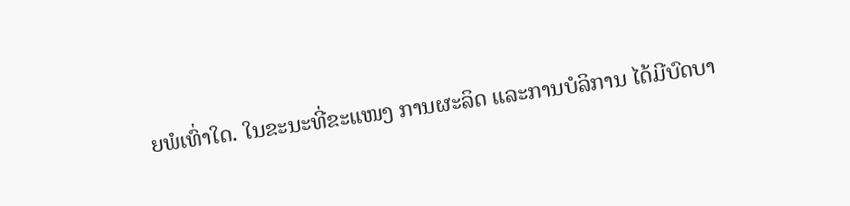ຍພໍເທົ່າໃດ. ໃນຂະນະທີ່ຂະແໜງ ການຜະລິດ ແລະການບໍລິການ ໄດ້ມີບົດບາ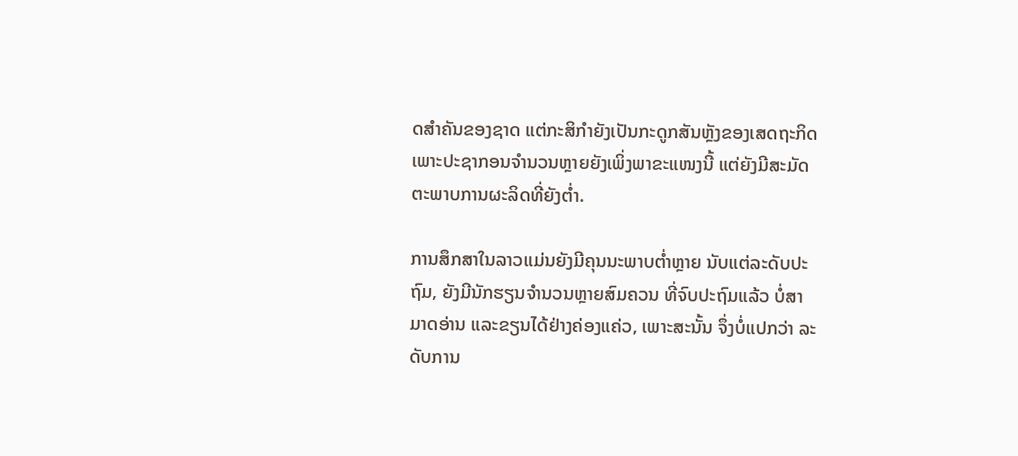ດສຳຄັນຂອງຊາດ ແຕ່ກະສິກຳຍັງເປັນກະດູກສັນຫຼັງຂອງເສດຖະກິດ ເພາະປະຊາກອນຈຳນວນຫຼາຍຍັງເພິ່ງພາຂະແໜງນີ້ ແຕ່ຍັງມີສະມັດຕະພາບການຜະລິດທີ່ຍັງຕໍ່າ.

ການສຶກສາໃນລາວແມ່ນຍັງມີຄຸນນະພາບຕໍ່າຫຼາຍ ນັບແຕ່ລະດັບປະຖົມ, ຍັງມີນັກຮຽນຈຳນວນຫຼາຍສົມຄວນ ທີ່ຈົບປະຖົມແລ້ວ ບໍ່ສາມາດອ່ານ ແລະຂຽນໄດ້ຢ່າງຄ່ອງແຄ່ວ, ເພາະສະນັ້ນ ຈຶ່ງບໍ່ແປກວ່າ ລະດັບການ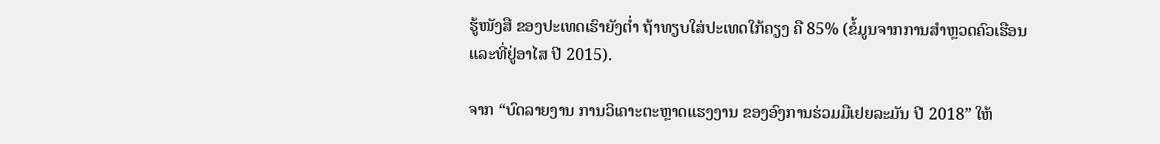ຮູ້ໜັງສື ຂອງປະເທດເຮົາຍັງຕໍ່າ ຖ້າທຽບໃສ່ປະເທດໃກ້ຄຽງ ຄື 85% (ຂໍ້ມູນຈາກການສຳຫຼວດຄົວເຮືອນ ແລະທີ່ຢູ່ອາໄສ ປີ 2015).

ຈາກ “ບົດລາຍງານ ການວິເຄາະຕະຫຼາດແຮງງານ ຂອງອົງການຮ່ວມມືເຢຍລະມັນ ປີ 2018” ໃຫ້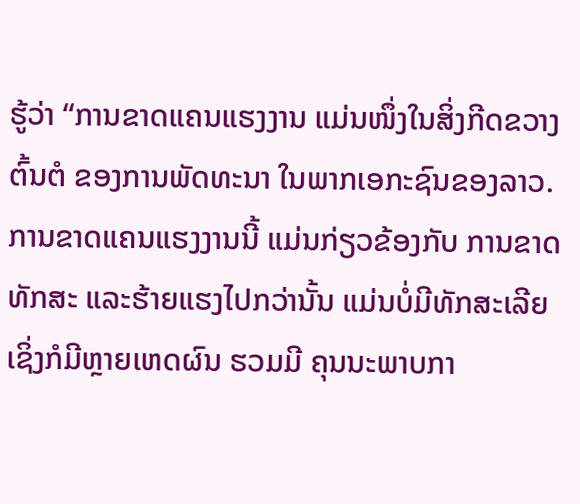ຮູ້ວ່າ “ການຂາດແຄນແຮງງານ ແມ່ນໜຶ່ງໃນສິ່ງກີດຂວາງຕົ້ນຕໍ ຂອງການພັດທະນາ ໃນພາກເອກະຊົນຂອງລາວ. ການຂາດແຄນແຮງງານນີ້ ແມ່ນກ່ຽວຂ້ອງກັບ ການຂາດທັກສະ ແລະຮ້າຍແຮງໄປກວ່ານັ້ນ ແມ່ນບໍ່ມີທັກສະເລີຍ ເຊິ່ງກໍມີຫຼາຍເຫດຜົນ ຮວມມີ ຄຸນນະພາບກາ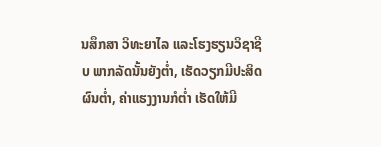ນສຶກສາ ວິທະຍາໄລ ແລະໂຮງຮຽນວິຊາຊີບ ພາກລັດນັ້ນຍັງຕໍ່າ, ເຮັດວຽກມີປະສິດຜົນຕໍ່າ, ຄ່າແຮງງານກໍຕໍ່າ ເຮັດໃຫ້ມີ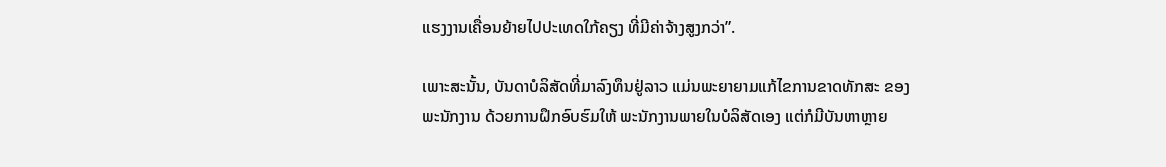ແຮງງານເຄື່ອນຍ້າຍໄປປະເທດໃກ້ຄຽງ ທີ່ມີຄ່າຈ້າງສູງກວ່າ”.

ເພາະສະນັ້ນ, ບັນດາບໍລິສັດທີ່ມາລົງທຶນຢູ່ລາວ ແມ່ນພະຍາຍາມແກ້ໄຂການຂາດທັກສະ ຂອງພະນັກງານ ດ້ວຍການຝຶກອົບຮົມໃຫ້ ພະນັກງານພາຍໃນບໍລິສັດເອງ ແຕ່ກໍມີບັນຫາຫຼາຍ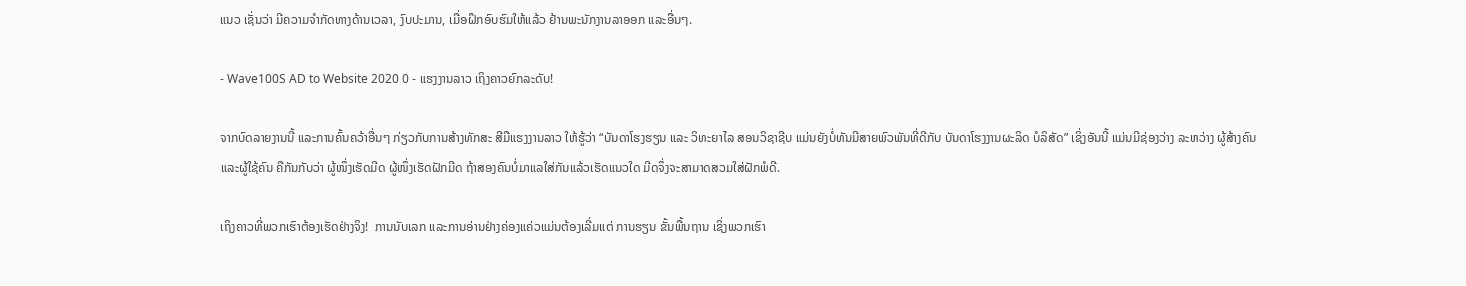ແນວ ເຊັ່ນວ່າ ມີຄວາມຈຳກັດທາງດ້ານເວລາ, ງົບປະມານ, ເມື່ອຝຶກອົບຮົມໃຫ້ແລ້ວ ຢ້ານພະນັກງານລາອອກ ແລະອື່ນໆ.

- Wave100S AD to Website 2020 0 - ແຮງງານລາວ ເຖິງຄາວຍົກລະດັບ!

ຈາກບົດລາຍງານນີ້ ແລະການຄົ້ນຄວ້າອື່ນໆ ກ່ຽວກັບການສ້າງທັກສະ ສີມືແຮງງານລາວ ໃຫ້ຮູ້ວ່າ “ບັນດາໂຮງຮຽນ ແລະ ວິທະຍາໄລ ສອນວິຊາຊີບ ແມ່ນຍັງບໍ່ທັນມີສາຍພົວພັນທີ່ດີກັບ ບັນດາໂຮງງານຜະລິດ ບໍລິສັດ” ເຊິ່ງອັນນີ້ ແມ່ນມີຊ່ອງວ່າງ ລະຫວ່າງ ຜູ້ສ້າງຄົນ ແລະຜູ້ໃຊ້ຄົນ ຄືກັນກັບວ່າ ຜູ້ໜຶ່ງເຮັດມີດ ຜູ້ໜຶ່ງເຮັດຝັກມີດ ຖ້າສອງຄົນບໍ່ມາແລໃສ່ກັນແລ້ວເຮັດແນວໃດ ມີດຈຶ່ງຈະສາມາດສວມໃສ່ຝັກພໍດີ.

ເຖິງຄາວທີ່ພວກເຮົາຕ້ອງເຮັດຢ່າງຈິງ!  ການນັບເລກ ແລະການອ່ານຢ່າງຄ່ອງແຄ່ວແມ່ນຕ້ອງເລີ່ມແຕ່ ການຮຽນ ຂັ້ນພື້ນຖານ ເຊິ່ງພວກເຮົາ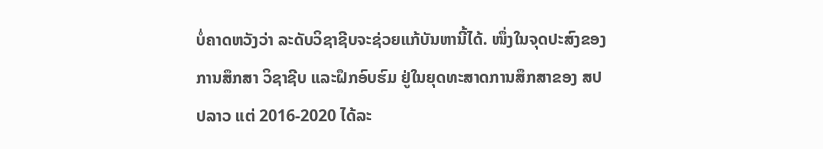ບໍ່ຄາດຫວັງວ່າ ລະດັບວິຊາຊີບຈະຊ່ວຍແກ້ບັນຫານີ້ໄດ້. ໜຶ່ງໃນຈຸດປະສົງຂອງ ການສຶກສາ ວິຊາຊີບ ແລະຝຶກອົບຮົມ ຢູ່ໃນຍຸດທະສາດການສຶກສາຂອງ ສປປລາວ ແຕ່ 2016-2020 ໄດ້ລະ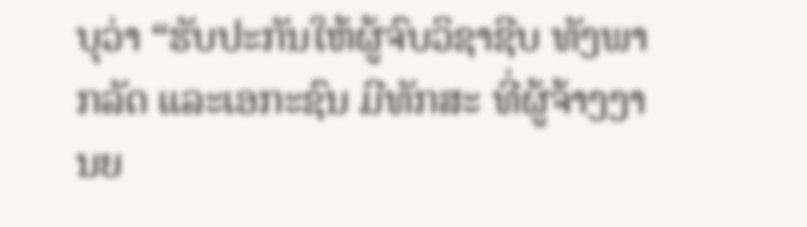ບຸວ່າ “ຮັບປະກັນໃຫ້ຜູ້ຈົບວິຊາຊີບ ທັງພາກລັດ ແລະເອກະຊົນ ມີທັກສະ ທີ່ຜູ້ຈ້າງງານຍ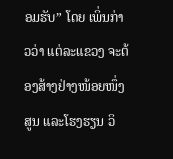ອມຮັບ” ໂດຍ ເພິ່ນກ່າວວ່າ ແຕ່ລະແຂວງ ຈະຕ້ອງສ້າງຢ່າງໜ້ອຍໜຶ່ງສູນ ແລະໂຮງຮຽນ ວິ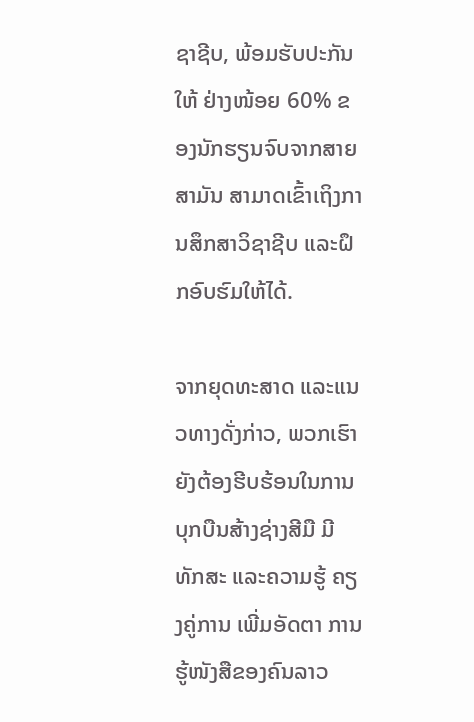ຊາຊີບ, ພ້ອມຮັບປະກັນໃຫ້ ຢ່າງໜ້ອຍ 60% ຂອງນັກຮຽນຈົບຈາກສາຍສາມັນ ສາມາດເຂົ້າເຖິງການສຶກສາວິຊາຊີບ ແລະຝຶກອົບຮົມໃຫ້ໄດ້.

ຈາກຍຸດທະສາດ ແລະແນວທາງດັ່ງກ່າວ, ພວກເຮົາຍັງຕ້ອງຮີບຮ້ອນໃນການບຸກບືນສ້າງຊ່າງສີມື ມີທັກສະ ແລະຄວາມຮູ້ ຄຽງຄູ່ການ ເພີ່ມອັດຕາ ການຮູ້ໜັງສືຂອງຄົນລາວ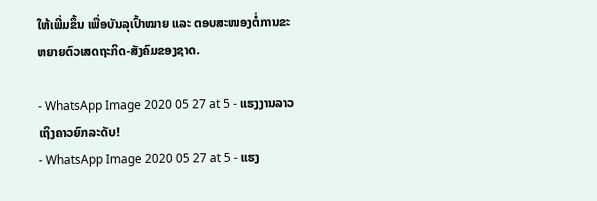ໃຫ້ເພີ່ມຂຶ້ນ ເພື່ອບັນລຸເປົ້າໝາຍ ແລະ ຕອບສະໜອງຕໍ່ການຂະຫຍາຍຕົວເສດຖະກິດ-ສັງຄົມຂອງຊາດ.

- WhatsApp Image 2020 05 27 at 5 - ແຮງງານລາວ ເຖິງຄາວຍົກລະດັບ!
- WhatsApp Image 2020 05 27 at 5 - ແຮງ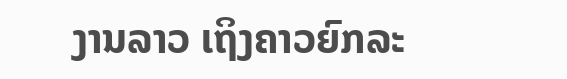ງານລາວ ເຖິງຄາວຍົກລະ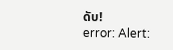ດັບ!
error: Alert: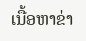ເນື້ອຫາຂ່າ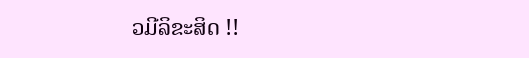ວມີລິຂະສິດ !!